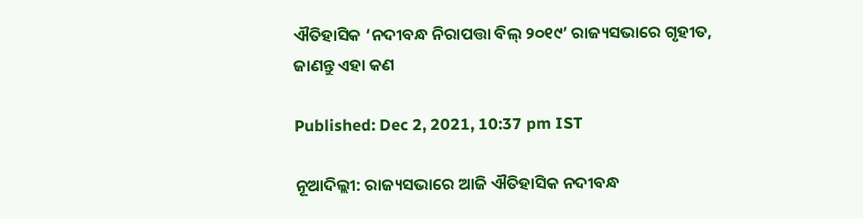ଐତିହାସିକ ‘ନଦୀବନ୍ଧ ନିରାପତ୍ତା ବିଲ୍‍ ୨୦୧୯’ ରାଜ୍ୟସଭାରେ ଗୃହୀତ, ଜାଣନ୍ତୁ ଏହା କଣ

Published: Dec 2, 2021, 10:37 pm IST

ନୂଆଦିଲ୍ଲୀ: ରାଜ୍ୟସଭାରେ ଆଜି ଐତିହାସିକ ନଦୀବନ୍ଧ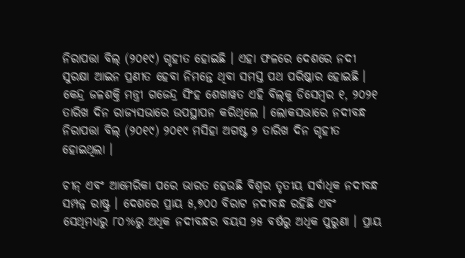ନିରାପତ୍ତା ବିଲ୍‍ (୨୦୧୯) ଗୃହୀତ ହୋଇଛି । ଏହା ଫଳରେ ଦେଶରେ ନଦୀ ସୁରକ୍ଷା ଆଇନ ପ୍ରଣୀତ ହେବା ନିମନ୍ତେ ଥିବା ସମସ୍ତ ପଥ ପରିଷ୍କାର ହୋଇଛି । କେନ୍ଦ୍ର ଜଳଶକ୍ତି ମନ୍ତ୍ରୀ ଗଜେନ୍ଦ୍ର ସିଂହ ଶେଖାୱତ ଏହି ବିଲ୍‍କୁ ଡିସେମ୍ବର ୧, ୨୦୨୧ ତାରିଖ ଦିନ ରାଜ୍ୟସଭାରେ ଉପସ୍ଥାପନ କରିଥିଲେ । ଲୋକସଭାରେ ନଦୀବନ୍ଧ ନିରାପତ୍ତା ବିଲ୍‍ (୨୦୧୯) ୨୦୧୯ ମସିହା ଅଗଷ୍ଟ ୨ ତାରିଖ ଦିନ ଗୃହୀତ ହୋଇଥିଲା ।

ଚୀନ୍‍ ଏବଂ ଆମେରିକା ପରେ ଭାରତ ହେଉଛି ବିଶ୍ୱର ତୃତୀୟ ସର୍ବାଧିକ ନଦୀବନ୍ଧ ସମ୍ପନ୍ନ ରାଷ୍ଟ୍ର । ଦେଶରେ ପ୍ରାୟ ୫,୭୦୦ ବିରାଟ ନଦୀବନ୍ଧ ରହିଛି ଏବଂ ସେଥିମଧ୍ୟରୁ ୮୦%ରୁ ଅଧିକ ନଦୀବନ୍ଧର ବୟସ ୨୫ ବର୍ଷରୁ ଅଧିକ ପୁରୁଣା । ପ୍ରାୟ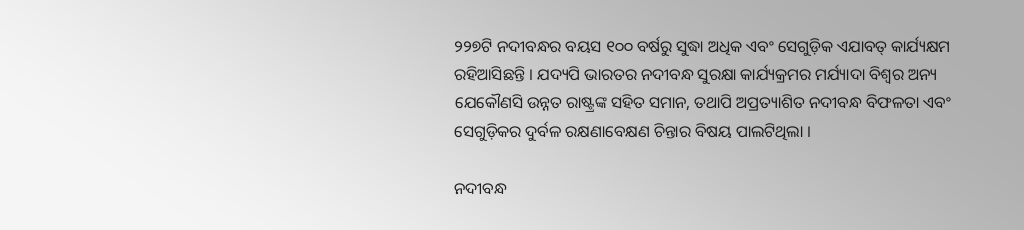୨୨୭ଟି ନଦୀବନ୍ଧର ବୟସ ୧୦୦ ବର୍ଷରୁ ସୁଦ୍ଧା ଅଧିକ ଏବଂ ସେଗୁଡ଼ିକ ଏଯାବତ୍‍ କାର୍ଯ୍ୟକ୍ଷମ ରହିଆସିଛନ୍ତି । ଯଦ୍ୟପି ଭାରତର ନଦୀବନ୍ଧ ସୁରକ୍ଷା କାର୍ଯ୍ୟକ୍ରମର ମର୍ଯ୍ୟାଦା ବିଶ୍ୱର ଅନ୍ୟ ଯେକୌଣସି ଉନ୍ନତ ରାଷ୍ଟ୍ରଙ୍କ ସହିତ ସମାନ, ତଥାପି ଅପ୍ରତ୍ୟାଶିତ ନଦୀବନ୍ଧ ବିଫଳତା ଏବଂ ସେଗୁଡ଼ିକର ଦୁର୍ବଳ ରକ୍ଷଣାବେକ୍ଷଣ ଚିନ୍ତାର ବିଷୟ ପାଲଟିଥିଲା ।

ନଦୀବନ୍ଧ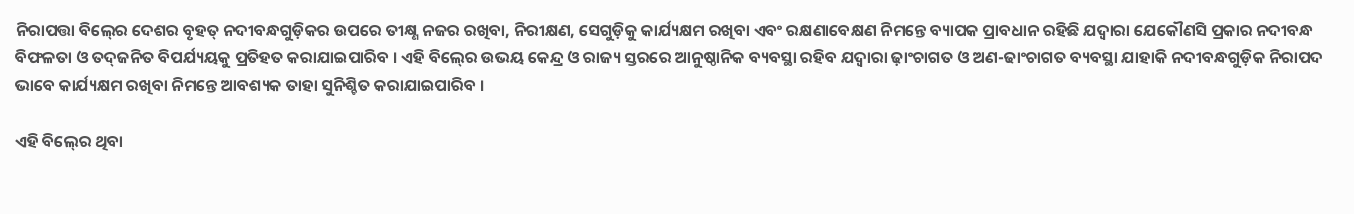ନିରାପତ୍ତା ବିଲ୍‍ରେ ଦେଶର ବୃହତ୍‍ ନଦୀବନ୍ଧଗୁଡ଼ିକର ଉପରେ ତୀକ୍ଷ୍ଣ ନଜର ରଖିବା, ନିରୀକ୍ଷଣ, ସେଗୁଡ଼ିକୁ କାର୍ଯ୍ୟକ୍ଷମ ରଖିବା ଏବଂ ରକ୍ଷଣାବେକ୍ଷଣ ନିମନ୍ତେ ବ୍ୟାପକ ପ୍ରାବଧାନ ରହିଛି ଯଦ୍ୱାରା ଯେକୌଣସି ପ୍ରକାର ନଦୀବନ୍ଧ ବିଫଳତା ଓ ତଦ୍‍ଜନିତ ବିପର୍ଯ୍ୟୟକୁ ପ୍ରତିହତ କରାଯାଇପାରିବ । ଏହି ବିଲ୍‍ରେ ଉଭୟ କେନ୍ଦ୍ର ଓ ରାଜ୍ୟ ସ୍ତରରେ ଆନୁଷ୍ଠାନିକ ବ୍ୟବସ୍ଥା ରହିବ ଯଦ୍ୱାରା ଢ଼ାଂଚାଗତ ଓ ଅଣ-ଢାଂଚାଗତ ବ୍ୟବସ୍ଥା ଯାହାକି ନଦୀବନ୍ଧଗୁଡ଼ିକ ନିରାପଦ ଭାବେ କାର୍ଯ୍ୟକ୍ଷମ ରଖିବା ନିମନ୍ତେ ଆବଶ୍ୟକ ତାହା ସୁନିଶ୍ଚିତ କରାଯାଇପାରିବ ।

ଏହି ବିଲ୍‍ରେ ଥିବା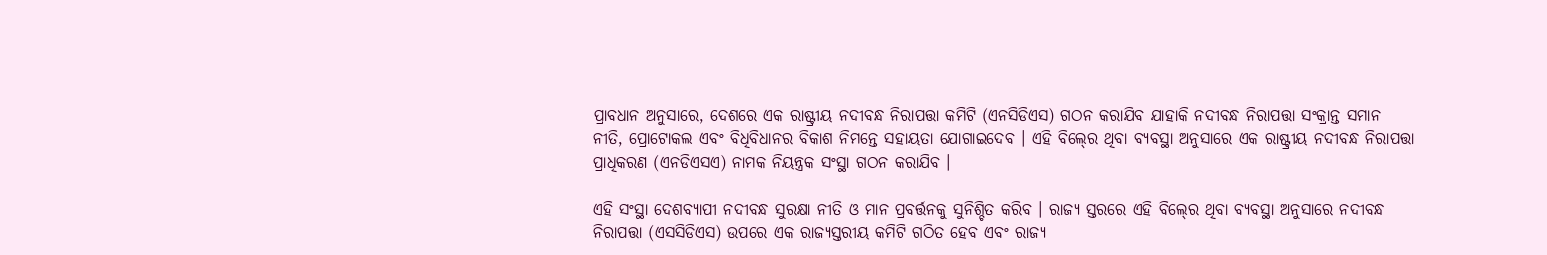ପ୍ରାବଧାନ ଅନୁସାରେ, ଦେଶରେ ଏକ ରାଷ୍ଟ୍ରୀୟ ନଦୀବନ୍ଧ ନିରାପତ୍ତା କମିଟି (ଏନସିଡିଏସ) ଗଠନ କରାଯିବ ଯାହାକି ନଦୀବନ୍ଧ ନିରାପତ୍ତା ସଂକ୍ରାନ୍ତ ସମାନ ନୀତି, ପ୍ରୋଟୋକଲ ଏବଂ ବିଧିବିଧାନର ବିକାଶ ନିମନ୍ତେ ସହାୟତା ଯୋଗାଇଦେବ । ଏହି ବିଲ୍‍ରେ ଥିବା ବ୍ୟବସ୍ଥା ଅନୁସାରେ ଏକ ରାଷ୍ଟ୍ରୀୟ ନଦୀବନ୍ଧ ନିରାପତ୍ତା ପ୍ରାଧିକରଣ (ଏନଡିଏସଏ) ନାମକ ନିୟନ୍ତ୍ରକ ସଂସ୍ଥା ଗଠନ କରାଯିବ ।

ଏହି ସଂସ୍ଥା ଦେଶବ୍ୟାପୀ ନଦୀବନ୍ଧ ସୁରକ୍ଷା ନୀତି ଓ ମାନ ପ୍ରବର୍ତ୍ତନକୁ ସୁନିଶ୍ଚିତ କରିବ । ରାଜ୍ୟ ସ୍ତରରେ ଏହି ବିଲ୍‍ରେ ଥିବା ବ୍ୟବସ୍ଥା ଅନୁସାରେ ନଦୀବନ୍ଧ ନିରାପତ୍ତା (ଏସସିଡିଏସ) ଉପରେ ଏକ ରାଜ୍ୟସ୍ତରୀୟ କମିଟି ଗଠିତ ହେବ ଏବଂ ରାଜ୍ୟ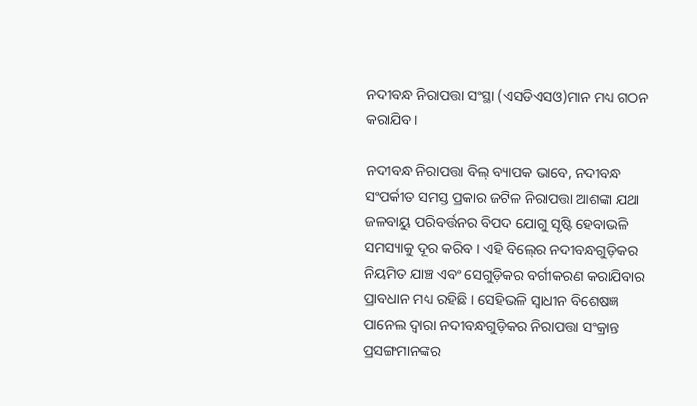ନଦୀବନ୍ଧ ନିରାପତ୍ତା ସଂସ୍ଥା (ଏସଡିଏସଓ)ମାନ ମଧ୍ୟ ଗଠନ କରାଯିବ ।

ନଦୀବନ୍ଧ ନିରାପତ୍ତା ବିଲ୍‍ ବ୍ୟାପକ ଭାବେ, ନଦୀବନ୍ଧ ସଂପର୍କୀତ ସମସ୍ତ ପ୍ରକାର ଜଟିଳ ନିରାପତ୍ତା ଆଶଙ୍କା ଯଥା ଜଳବାୟୁ ପରିବର୍ତ୍ତନର ବିପଦ ଯୋଗୁ ସୃଷ୍ଟି ହେବାଭଳି ସମସ୍ୟାକୁ ଦୂର କରିବ । ଏହି ବିଲ୍‍ରେ ନଦୀବନ୍ଧଗୁଡ଼ିକର ନିୟମିତ ଯାଞ୍ଚ ଏବଂ ସେଗୁଡ଼ିକର ବର୍ଗୀକରଣ କରାଯିବାର ପ୍ରାବଧାନ ମଧ୍ୟ ରହିଛି । ସେହିଭଳି ସ୍ୱାଧୀନ ବିଶେଷଜ୍ଞ ପାନେଲ ଦ୍ୱାରା ନଦୀବନ୍ଧଗୁଡ଼ିକର ନିରାପତ୍ତା ସଂକ୍ରାନ୍ତ ପ୍ରସଙ୍ଗମାନଙ୍କର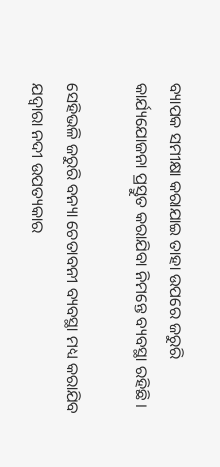ବ୍ୟାପକ ସମୀକ୍ଷା କରାଯାଇ ତାହା ଉପରେ ଜରୁରି କାର୍ଯ୍ୟଯୋଜନା ପ୍ରସ୍ତୁତ କରାଯିବା ନିମନ୍ତେ ବ୍ୟବସ୍ଥା ରହିଛି ।

ସେହିଭଳି ଜରୁରି ବନ୍ୟା ଚେତାବନୀ ବ୍ୟବସ୍ଥା ମଧ୍ୟ କରାଯିବ ଯଦ୍ୱାରା ନଦୀ ଉପତ୍ୟକାର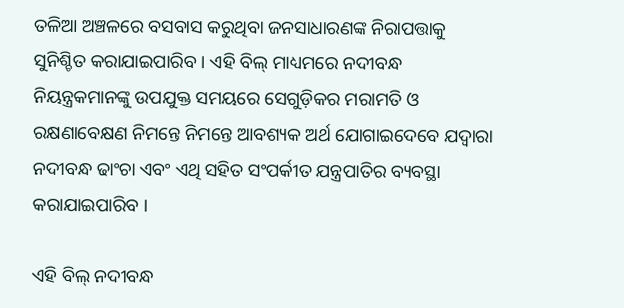ତଳିଆ ଅଞ୍ଚଳରେ ବସବାସ କରୁଥିବା ଜନସାଧାରଣଙ୍କ ନିରାପତ୍ତାକୁ ସୁନିଶ୍ଚିତ କରାଯାଇପାରିବ । ଏହି ବିଲ୍‍ ମାଧ୍ୟମରେ ନଦୀବନ୍ଧ ନିୟନ୍ତ୍ରକମାନଙ୍କୁ ଉପଯୁକ୍ତ ସମୟରେ ସେଗୁଡ଼ିକର ମରାମତି ଓ ରକ୍ଷଣାବେକ୍ଷଣ ନିମନ୍ତେ ନିମନ୍ତେ ଆବଶ୍ୟକ ଅର୍ଥ ଯୋଗାଇଦେବେ ଯଦ୍ୱାରା ନଦୀବନ୍ଧ ଢାଂଚା ଏବଂ ଏଥି ସହିତ ସଂପର୍କୀତ ଯନ୍ତ୍ରପାତିର ବ୍ୟବସ୍ଥା କରାଯାଇପାରିବ ।

ଏହି ବିଲ୍‍ ନଦୀବନ୍ଧ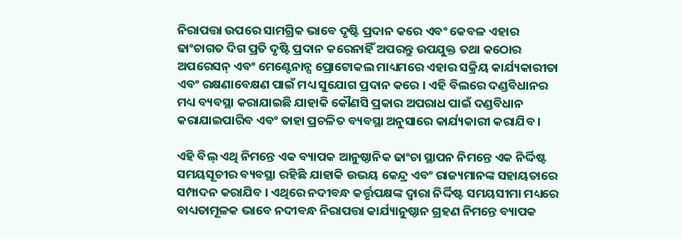ନିରାପତ୍ତା ଉପରେ ସାମଗ୍ରିକ ଭାବେ ଦୃଷ୍ଟି ପ୍ରଦାନ କରେ ଏବଂ କେବଳ ଏହାର ଢାଂଚାଗତ ଦିଗ ପ୍ରତି ଦୃଷ୍ଟି ପ୍ରଦାନ କରେନାହିଁ ଅପରନ୍ତୁ ଉପଯୁକ୍ତ ତଥା କଠୋର ଅପରେସନ୍‍ ଏବଂ ମେଣ୍ଟେନାନ୍ସ ପ୍ରୋଟୋକଲ ମାଧ୍ୟମରେ ଏହାର ସକ୍ରିୟ କାର୍ଯ୍ୟକାରୀତା ଏବଂ ରକ୍ଷଣାବେକ୍ଷଣ ପାଇଁ ମଧ୍ୟ ସୁଯୋଗ ପ୍ରଦାନ କରେ । ଏହି ବିଲରେ ଦଣ୍ଡବିଧାନର ମଧ୍ୟ ବ୍ୟବସ୍ଥା କରାଯାଇଛି ଯାହାକି କୌଣସି ପ୍ରକାର ଅପରାଧ ପାଇଁ ଦଣ୍ଡବିଧାନ କରାଯାଇପାରିବ ଏବଂ ତାହା ପ୍ରଚଳିତ ବ୍ୟବସ୍ଥା ଅନୁସାରେ କାର୍ଯ୍ୟକାରୀ କରାଯିବ ।

ଏହି ବିଲ୍ ଏଥି ନିମନ୍ତେ ଏକ ବ୍ୟାପକ ଆନୁଷ୍ଠାନିକ ଢାଂଚା ସ୍ଥାପନ ନିମନ୍ତେ ଏକ ନିର୍ଦ୍ଦିଷ୍ଟ ସମୟସୂଚୀର ବ୍ୟବସ୍ଥା ରହିଛି ଯାହାକି ଉଭୟ କେନ୍ଦ୍ର ଏବଂ ରାଜ୍ୟମାନଙ୍କ ସହାୟତାରେ ସମ୍ପାଦନ କରାଯିବ । ଏଥିରେ ନଦୀବନ୍ଧ କର୍ତ୍ତୃପକ୍ଷଙ୍କ ଦ୍ୱାରା ନିର୍ଦ୍ଦିଷ୍ଟ ସମୟସୀମା ମଧ୍ୟରେ ବାଧ୍ୟତାମୂଳକ ଭାବେ ନଦୀବନ୍ଧ ନିରାପତ୍ତା କାର୍ଯ୍ୟାନୁଷ୍ଠାନ ଗ୍ରହଣ ନିମନ୍ତେ ବ୍ୟାପକ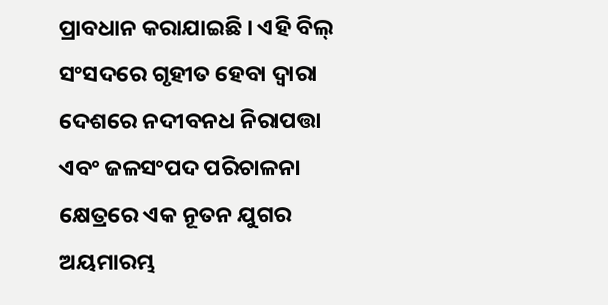ପ୍ରାବଧାନ କରାଯାଇଛି । ଏହି ବିଲ୍‍ ସଂସଦରେ ଗୃହୀତ ହେବା ଦ୍ୱାରା ଦେଶରେ ନଦୀବନଧ ନିରାପତ୍ତା ଏବଂ ଜଳସଂପଦ ପରିଚାଳନା କ୍ଷେତ୍ରରେ ଏକ ନୂତନ ଯୁଗର ଅୟମାରମ୍ଭ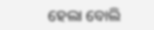ହେଲା ବୋଲି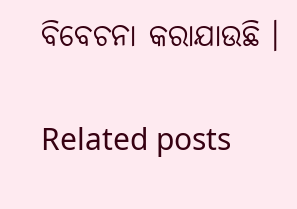ବିବେଚନା କରାଯାଉଛି ।

Related posts